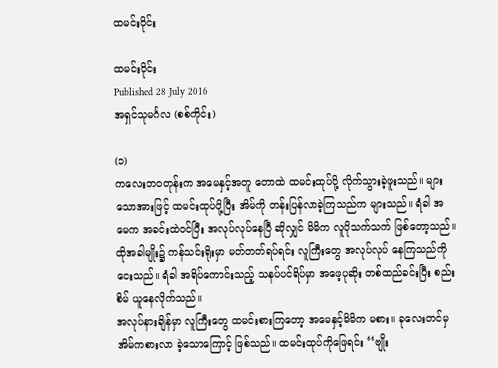ထမင်းဝိုင်း

ထမင်းဝိုင်း
Published 28 July 2016
အရှင်သုမင်္ဂလ (စစ်ကိုင်း)

(၁)
ကလေးဘဝတုန်းက အမေနှင့်အတူ တောထဲ ထမင်းထုပ်ပို့ လိုက်သွားခဲ့ဖူးသည်။ များသောအားဖြင့် ထမင်းထုပ်ပို့ပြီး အိမ်ကို တန်းပြန်လာခဲ့ကြသည်က များသည်။ ရံခါ အမေက အခင်းထဲဝင်ပြီး အလုပ်လုပ်နေပြီ ဆိုလျှင် မိမိက လူပိုသက်သက် ဖြစ်တော့သည်။ ထိုအခါမျိုး၌ ကန်သင်းရိုးမှာ မတ်တတ်ရပ်ရင်း လူကြီးတွေ အလုပ်လုပ် နေကြသည်ကို ငေးသည်။ ရံခါ အရိပ်ကောင်းသည့် သနပ်ပင်ရိပ်မှာ အဖေ့ပုဆိုး တစ်ထည်ခင်းပြီး စည်းစိမ် ယူနေလိုက်သည်။
အလုပ်နားချိန်မှာ လူကြီးတွေ ထမင်းစားကြတော့ အမေနှင့်မိမိက မစား။ ခုလေးတင်မှ အိမ်ကစားလာ ခဲ့သောကြောင့် ဖြစ်သည်။ ထမင်းထုပ်ကိုဖြေရင်း ‘‘ဗျိုး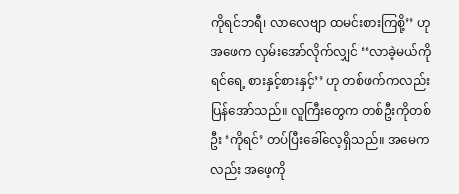ကိုရင်ဘရီ၊ လာလေဗျာ ထမင်းစားကြစို့’’ ဟု အဖေက လှမ်းအော်လိုက်လျှင် ‘‘လာခဲ့မယ်ကိုရင်ရေ့ စားနှင့်စားနှင့်’’ ဟု တစ်ဖက်ကလည်း ပြန်အော်သည်။ လူကြီးတွေက တစ်ဦးကိုတစ်ဦး ‘ကိုရင်’ တပ်ပြီးခေါ်လေ့ရှိသည်။ အမေကလည်း အဖေ့ကို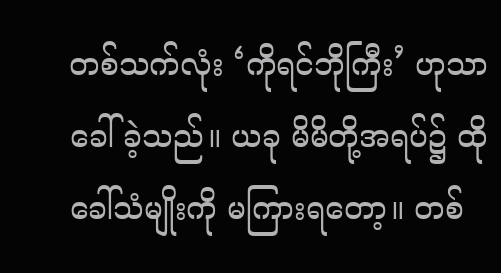တစ်သက်လုံး ‘ကိုရင်ဘိုကြီး’ ဟုသာ ခေါ်ခဲ့သည်။ ယခု မိမိတို့အရပ်၌ ထိုခေါ်သံမျိုးကို မကြားရတော့။ တစ်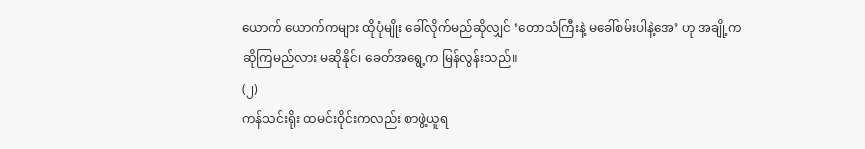ယောက် ယောက်ကများ ထိုပုံမျိုး ခေါ်လိုက်မည်ဆိုလျှင် ‘တောသံကြီးနဲ့ မခေါ်စမ်းပါနဲ့အေ’ ဟု အချို့က ဆိုကြမည်လား မဆိုနိုင်၊ ခေတ်အရွေ့က မြန်လွန်းသည်။
(၂)
ကန်သင်းရိုး ထမင်းဝိုင်းကလည်း စာဖွဲ့ယူရ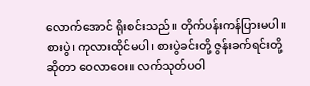လောက်အောင် ရိုးစင်းသည်။ တိုက်ပန်းကန်ပြားမပါ။ စားပွဲ၊ ကုလားထိုင်မပါ၊ စားပွဲခင်းတို့ ဇွန်းခက်ရင်းတို့ဆိုတာ ဝေလာဝေး။ လက်သုတ်ပဝါ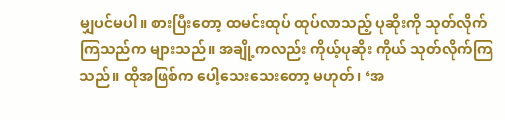မျှပင်မပါ။ စားပြီးတော့ ထမင်းထုပ် ထုပ်လာသည့် ပုဆိုးကို သုတ်လိုက်ကြသည်က များသည်။ အချို့ကလည်း ကိုယ့်ပုဆိုး ကိုယ် သုတ်လိုက်ကြသည်။ ထိုအဖြစ်က ပေါ့သေးသေးတော့ မဟုတ်၊ ‘အ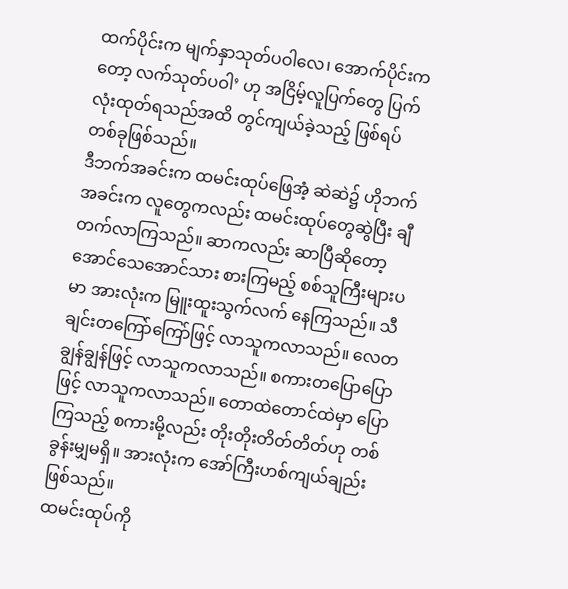ထက်ပိုင်းက မျက်နှာသုတ်ပဝါလေ၊ အောက်ပိုင်းကတော့ လက်သုတ်ပဝါ’ ဟု အငြိမ့်လူပြက်တွေ ပြက်လုံးထုတ်ရသည်အထိ တွင်ကျယ်ခဲ့သည့် ဖြစ်ရပ်တစ်ခုဖြစ်သည်။
ဒီဘက်အခင်းက ထမင်းထုပ်ဖြေအံ့ ဆဲဆဲ၌ ဟိုဘက်အခင်းက လူတွေကလည်း ထမင်းထုပ်တွေဆွဲပြီး ချီတက်လာကြသည်။ ဆာကလည်း ဆာပြီဆိုတော့ အောင်သေအောင်သား စားကြမည့် စစ်သူကြီးများပမာ အားလုံးက မြူးထူးသွက်လက် နေကြသည်။ သီချင်းတကြော်ကြော်ဖြင့် လာသူကလာသည်။ လေတချွန်ချွန်ဖြင့် လာသူကလာသည်။ စကားတပြောပြောဖြင့် လာသူကလာသည်။ တောထဲတောင်ထဲမှာ ပြောကြသည့် စကားမို့လည်း တိုးတိုးတိတ်တိတ်ဟု တစ်ခွန်းမျှမရှိ။ အားလုံးက အော်ကြီးဟစ်ကျယ်ချည်း ဖြစ်သည်။
ထမင်းထုပ်ကို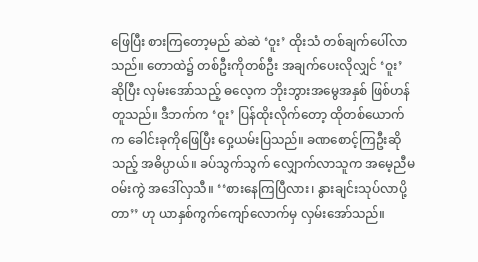ဖြေပြီး စားကြတော့မည် ဆဲဆဲ ‘ဝူး’ ထိုးသံ တစ်ချက်ပေါ်လာသည်။ တောထဲ၌ တစ်ဦးကိုတစ်ဦး အချက်ပေးလိုလျှင် ‘ဝူး’ ဆိုပြီး လှမ်းအော်သည့် ဓလေ့က ဘိုးဘွားအမွေအနှစ် ဖြစ်ဟန်တူသည်။ ဒီဘက်က ‘ဝူး’ ပြန်ထိုးလိုက်တော့ ထိုတစ်ယောက်က ခေါင်းခုကိုဖြေပြီး ဝှေ့ယမ်းပြသည်။ ခဏစောင့်ကြဦးဆိုသည့် အဓိပ္ပာယ်။ ခပ်သွက်သွက် လျှောက်လာသူက အမေ့ညီမဝမ်းကွဲ အဒေါ်လှသီ။ ‘‘စားနေကြပြီလား၊ နွားချင်းသုပ်လာပို့တာ’’ ဟု ယာနှစ်ကွက်ကျော်လောက်မှ လှမ်းအော်သည်။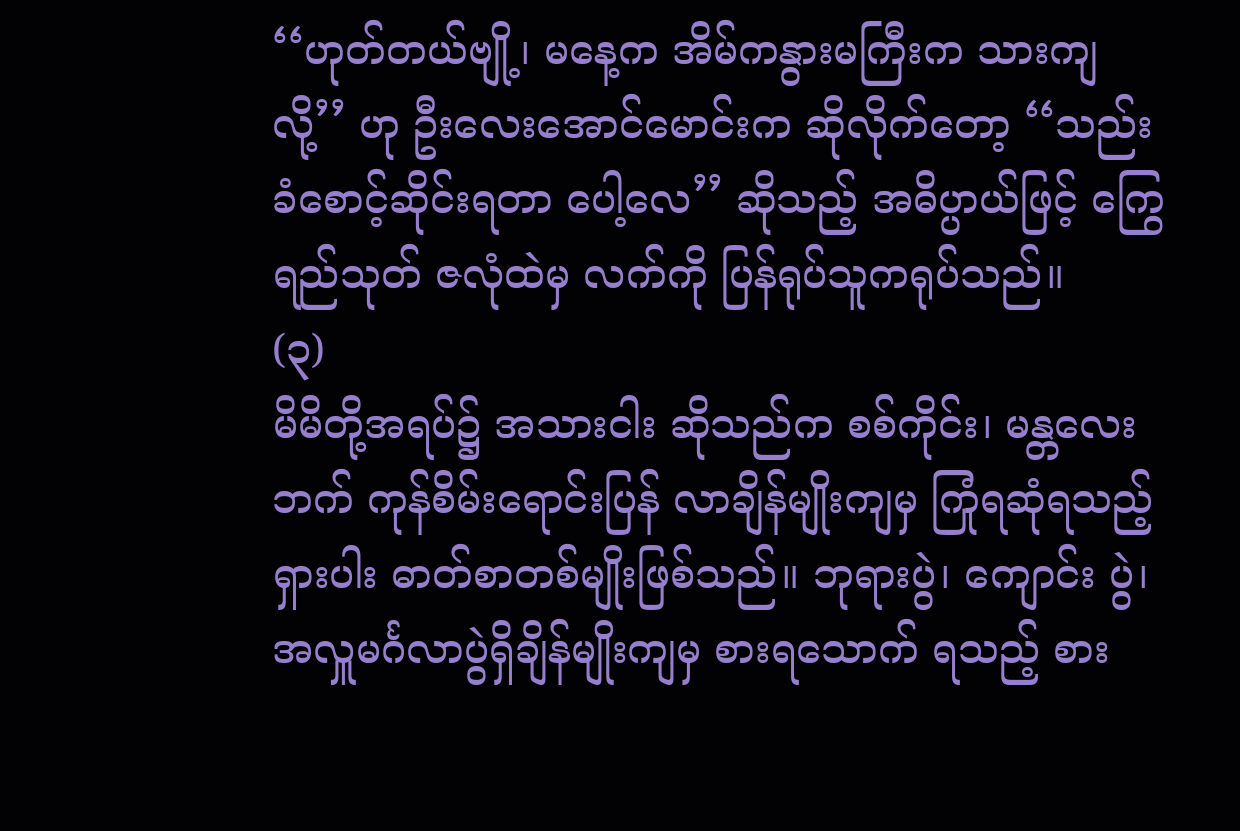‘‘ဟုတ်တယ်ဗျို့၊ မနေ့က အိမ်ကနွားမကြီးက သားကျလို့’’ ဟု ဦးလေးအောင်မောင်းက ဆိုလိုက်တော့ ‘‘သည်းခံစောင့်ဆိုင်းရတာ ပေါ့လေ’’ ဆိုသည့် အဓိပ္ပာယ်ဖြင့် ကြွေရည်သုတ် ဇလုံထဲမှ လက်ကို ပြန်ရုပ်သူကရုပ်သည်။
(၃)
မိမိတို့အရပ်၌ အသားငါး ဆိုသည်က စစ်ကိုင်း၊ မန္တလေးဘက် ကုန်စိမ်းရောင်းပြန် လာချိန်မျိုးကျမှ ကြုံရဆုံရသည့် ရှားပါး ဓာတ်စာတစ်မျိုးဖြစ်သည်။ ဘုရားပွဲ၊ ကျောင်း ပွဲ၊ အလှူမင်္ဂလာပွဲရှိချိန်မျိုးကျမှ စားရသောက် ရသည့် စား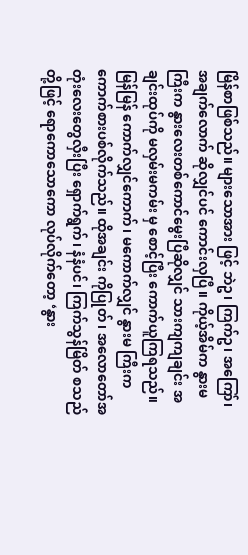မြိန်စာဖြစ်သည်။ များသောအား ဖြင့် ဘဲဥ၊ ကြက်ဥ၊ အကြော်၊ အချက်လောက် ဆိုလျှင်ပင် ကောင်းလှပြီ။ ကိုယ့်အိမ်က နွားမ ကြီးက နွားလေးတစ်ကောင်မွေးပြီဆိုလျှင် သားကျကျချင်း အချင်းထုပ်ကို မလှမ်းမကမ်း မှ စောင့်ပြီး ကောက်ယူကြရသည်။ မြန်မြန် ကောက်လျှင်ကောက်၊ မကောက်လျှင် နွားမ ကြီးက ကောက်စားပစ်လိုက်သည်။ ထိုအချင်း ကိုပြုတ်၊ အလောတော်အတုံးလေးတွေလှီးပြီး ရှောက်ရွက်၊ နံနံပင်၊ ကြက်သွန်မြိတ် စသည်တို့ဖြင့် ရောကောသောကော လုပ်လိုက်တော့ ‘နွား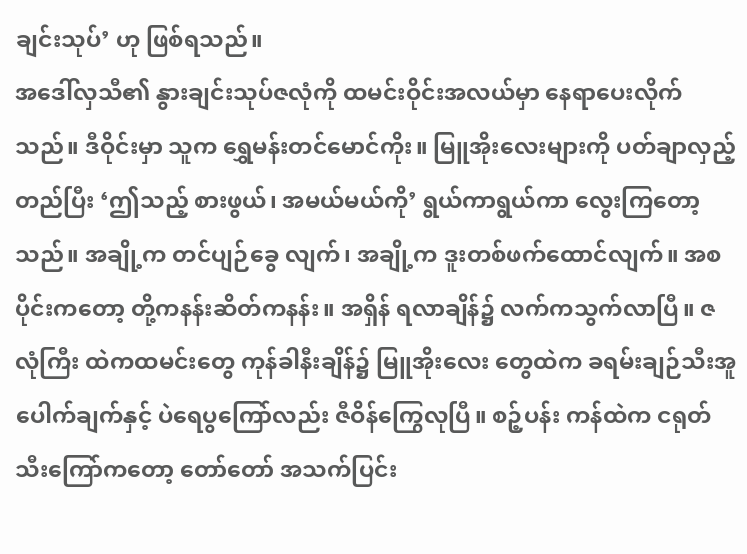ချင်းသုပ်’ ဟု ဖြစ်ရသည်။
အဒေါ်လှသီ၏ နွားချင်းသုပ်ဇလုံကို ထမင်းဝိုင်းအလယ်မှာ နေရာပေးလိုက်သည်။ ဒီဝိုင်းမှာ သူက ရွှေမန်းတင်မောင်ကိုး။ မြူအိုးလေးများကို ပတ်ချာလှည့်တည်ပြီး ‘ဤသည့် စားဖွယ်၊ အမယ်မယ်ကို’ ရွယ်ကာရွယ်ကာ လွေးကြတော့သည်။ အချို့က တင်ပျဉ်ခွေ လျက်၊ အချို့က ဒူးတစ်ဖက်ထောင်လျက်။ အစ ပိုင်းကတော့ တို့ကနန်းဆိတ်ကနန်း။ အရှိန် ရလာချိန်၌ လက်ကသွက်လာပြီ။ ဇလုံကြီး ထဲကထမင်းတွေ ကုန်ခါနီးချိန်၌ မြူအိုးလေး တွေထဲက ခရမ်းချဉ်သီးအူပေါက်ချက်နှင့် ပဲရေပွကြော်လည်း ဇီဝိန်ကြွေလုပြီ။ စဉ့်ပန်း ကန်ထဲက ငရုတ်သီးကြော်ကတော့ တော်တော် အသက်ပြင်း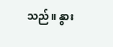သည်။ နွား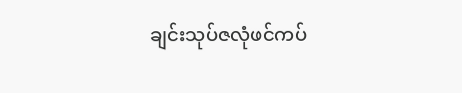ချင်းသုပ်ဇလုံဖင်ကပ်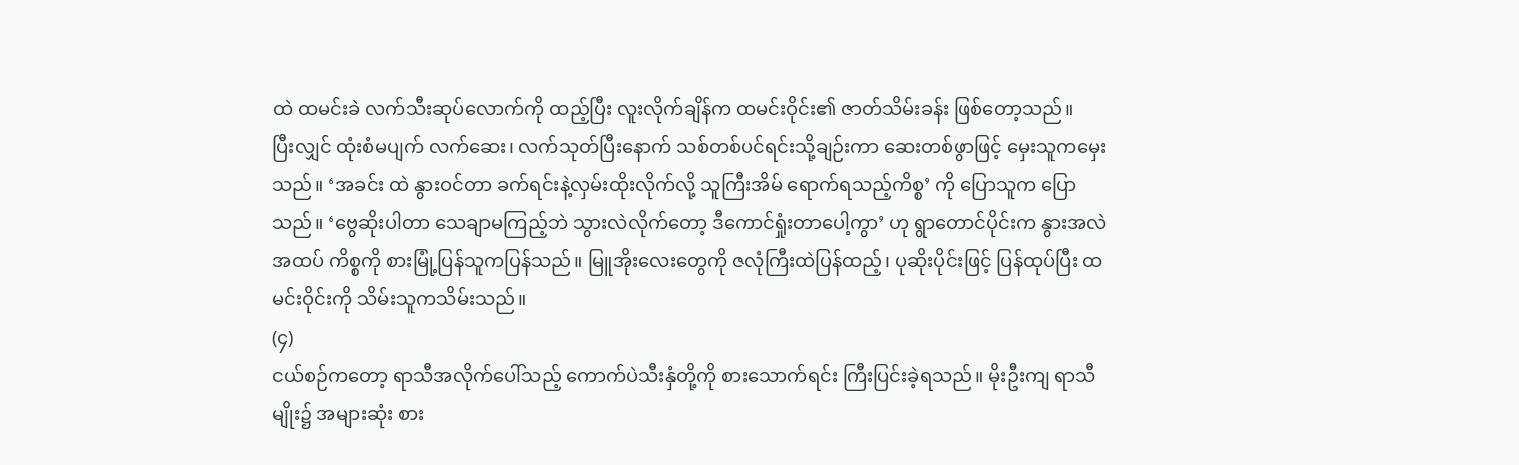ထဲ ထမင်းခဲ လက်သီးဆုပ်လောက်ကို ထည့်ပြီး လူးလိုက်ချိန်က ထမင်းဝိုင်း၏ ဇာတ်သိမ်းခန်း ဖြစ်တော့သည်။
ပြီးလျှင် ထုံးစံမပျက် လက်ဆေး၊ လက်သုတ်ပြီးနောက် သစ်တစ်ပင်ရင်းသို့ချဉ်းကာ ဆေးတစ်ဖွာဖြင့် မှေးသူကမှေးသည်။ ‘အခင်း ထဲ နွားဝင်တာ ခက်ရင်းနဲ့လှမ်းထိုးလိုက်လို့ သူကြီးအိမ် ရောက်ရသည့်ကိစ္စ’ ကို ပြောသူက ပြောသည်။ ‘ဗွေဆိုးပါတာ သေချာမကြည့်ဘဲ သွားလဲလိုက်တော့ ဒီကောင်ရှုံးတာပေါ့ကွာ’ ဟု ရွာတောင်ပိုင်းက နွားအလဲအထပ် ကိစ္စကို စားမြုံ့ပြန်သူကပြန်သည်။ မြူအိုးလေးတွေကို ဇလုံကြီးထဲပြန်ထည့်၊ ပုဆိုးပိုင်းဖြင့် ပြန်ထုပ်ပြီး ထမင်းဝိုင်းကို သိမ်းသူကသိမ်းသည်။
(၄)
ငယ်စဉ်ကတော့ ရာသီအလိုက်ပေါ်သည့် ကောက်ပဲသီးနှံတို့ကို စားသောက်ရင်း ကြီးပြင်းခဲ့ရသည်။ မိုးဦးကျ ရာသီမျိုး၌ အများဆုံး စား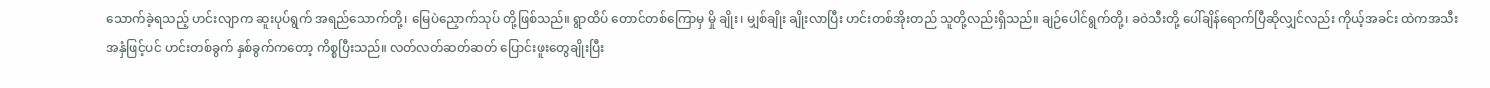သောက်ခဲ့ရသည့် ဟင်းလျာက ဆူးပုပ်ရွက် အရည်သောက်တို့၊ မြေပဲညှောက်သုပ် တို့ဖြစ်သည်။ ရွာထိပ် တောင်တစ်ကြောမှ မှို ချိုး၊ မျှစ်ချိုး ချိုးလာပြီး ဟင်းတစ်အိုးတည် သူတို့လည်းရှိသည်။ ချဉ်ပေါင်ရွက်တို့၊ ခဝဲသီးတို့ ပေါ်ချိန်ရောက်ပြီဆိုလျှင်လည်း ကိုယ့်အခင်း ထဲကအသီးအနှံဖြင့်ပင် ဟင်းတစ်ခွက် နှစ်ခွက်ကတော့ ကိစ္စပြီးသည်။ လတ်လတ်ဆတ်ဆတ် ပြောင်းဖူးတွေချိုးပြီး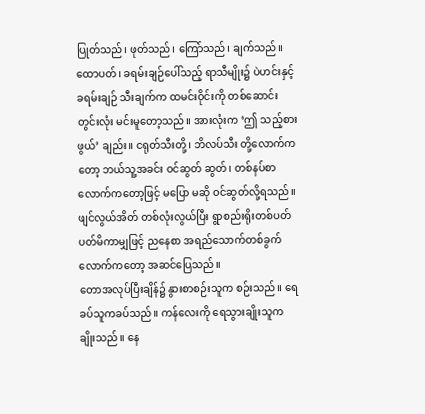ပြုတ်သည်၊ ဖုတ်သည်၊ ကြော်သည်၊ ချက်သည်။ ထောပတ်၊ ခရမ်းချဉ်ပေါ်သည့် ရာသီမျိုး၌ ပဲဟင်းနှင့် ခရမ်းချဉ် သီးချက်က ထမင်းဝိုင်းကို တစ်ဆောင်းတွင်းလုံး မင်းမူတော့သည်။ အားလုံးက ‘ဤ သည့်စားဖွယ်’ ချည်း။ ငရုတ်သီးတို့၊ ဘိလပ်သီး တို့လောက်ကတော့ ဘယ်သူ့အခင်း ဝင်ဆွတ် ဆွတ်၊ တစ်နပ်စာ လောက်ကတော့ဖြင့် မပြော မဆို ဝင်ဆွတ်လို့ရသည်။ ဖျင်လွယ်အိတ် တစ်လုံးလွယ်ပြီး ရွာစည်းရိုးတစ်ပတ် ပတ်မိကာမျှဖြင့် ညနေစာ အရည်သောက်တစ်ခွက် လောက်ကတော့ အဆင်ပြေသည်။
တောအလုပ်ပြီးချိန်၌ နွားစာစဉ်းသူက စဉ်းသည်။ ရေခပ်သူကခပ်သည်။ ကန်လေးကို ရေသွားချိုးသူက ချိုးသည်။ နေ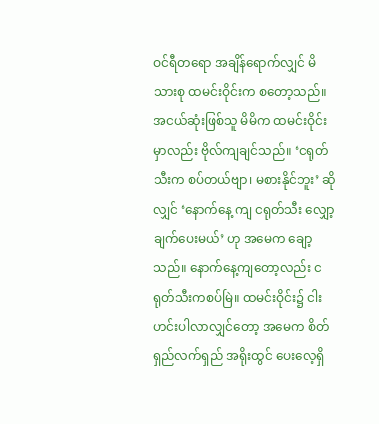ဝင်ရီတရော အချိန်ရောက်လျှင် မိသားစု ထမင်းဝိုင်းက စတော့သည်။ အငယ်ဆုံးဖြစ်သူ မိမိက ထမင်းဝိုင်းမှာလည်း ဗိုလ်ကျချင်သည်။ ‘ငရုတ်သီးက စပ်တယ်ဗျာ၊ မစားနိုင်ဘူး’ ဆိုလျှင် ‘နောက်နေ့ ကျ ငရုတ်သီး လျှော့ချက်ပေးမယ်’ ဟု အမေက ချော့သည်။ နောက်နေ့ကျတော့လည်း ငရုတ်သီးကစပ်မြဲ။ ထမင်းဝိုင်း၌ ငါးဟင်းပါလာလျှင်တော့ အမေက စိတ်ရှည်လက်ရှည် အရိုးထွင် ပေးလေ့ရှိ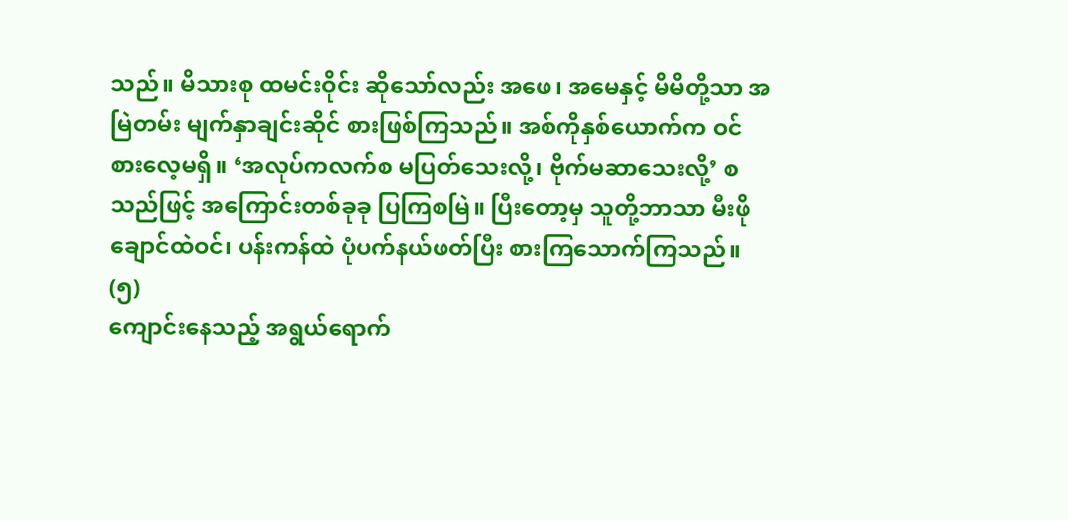သည်။ မိသားစု ထမင်းဝိုင်း ဆိုသော်လည်း အဖေ၊ အမေနှင့် မိမိတို့သာ အမြဲတမ်း မျက်နှာချင်းဆိုင် စားဖြစ်ကြသည်။ အစ်ကိုနှစ်ယောက်က ဝင်စားလေ့မရှိ။ ‘အလုပ်ကလက်စ မပြတ်သေးလို့၊ ဗိုက်မဆာသေးလို့’ စသည်ဖြင့် အကြောင်းတစ်ခုခု ပြကြစမြဲ။ ပြီးတော့မှ သူတို့ဘာသာ မီးဖိုချောင်ထဲဝင်၊ ပန်းကန်ထဲ ပုံပက်နယ်ဖတ်ပြီး စားကြသောက်ကြသည်။
(၅)
ကျောင်းနေသည့် အရွယ်ရောက်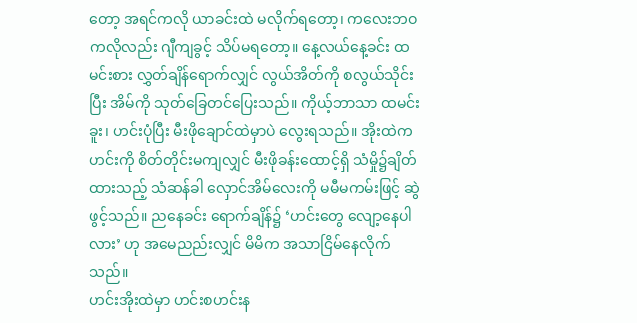တော့ အရင်ကလို ယာခင်းထဲ မလိုက်ရတော့၊ ကလေးဘဝကလိုလည်း ဂျီကျခွင့် သိပ်မရတော့။ နေ့လယ်နေ့ခင်း ထမင်းစား လွှတ်ချိန်ရောက်လျှင် လွယ်အိတ်ကို စလွယ်သိုင်းပြီး အိမ်ကို သုတ်ခြေတင်ပြေးသည်။ ကိုယ့်ဘာသာ ထမင်းခူး၊ ဟင်းပုံပြီး မီးဖိုချောင်ထဲမှာပဲ လွေးရသည်။ အိုးထဲကဟင်းကို စိတ်တိုင်းမကျလျှင် မီးဖိုခန်းထောင့်ရှိ သံမှို၌ချိတ်ထားသည့် သံဆန်ခါ လှောင်အိမ်လေးကို မမီမကမ်းဖြင့် ဆွဲဖွင့်သည်။ ညနေခင်း ရောက်ချိန်၌ ‘ဟင်းတွေ လျော့နေပါလား’ ဟု အမေညည်းလျှင် မိမိက အသာငြိမ်နေလိုက်သည်။
ဟင်းအိုးထဲမှာ ဟင်းစဟင်းန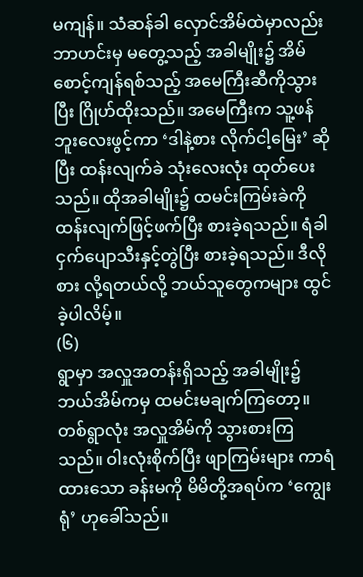မကျန်။ သံဆန်ခါ လှောင်အိမ်ထဲမှာလည်း ဘာဟင်းမှ မတွေ့သည့် အခါမျိုး၌ အိမ်စောင့်ကျန်ရစ်သည့် အမေကြီးဆီကိုသွားပြီး ဂြိုဟ်ထိုးသည်။ အမေကြီးက သူ့ဖန်ဘူးလေးဖွင့်ကာ ‘ဒါနဲ့စား လိုက်ငါ့မြေး’ ဆိုပြီး ထန်းလျက်ခဲ သုံးလေးလုံး ထုတ်ပေးသည်။ ထိုအခါမျိုး၌ ထမင်းကြမ်းခဲကို ထန်းလျက်ဖြင့်ဖက်ပြီး စားခဲ့ရသည်။ ရံခါ ငှက်ပျောသီးနှင့်တွဲပြီး စားခဲ့ရသည်။ ဒီလိုစား လို့ရတယ်လို့ ဘယ်သူတွေကများ ထွင်ခဲ့ပါလိမ့်။
(၆)
ရွာမှာ အလှူအတန်းရှိသည့် အခါမျိုး၌ ဘယ်အိမ်ကမှ ထမင်းမချက်ကြတော့။ တစ်ရွာလုံး အလှူအိမ်ကို သွားစားကြသည်။ ဝါးလုံးစိုက်ပြီး ဖျာကြမ်းများ ကာရံထားသော ခန်းမကို မိမိတို့အရပ်က ‘ကျွေးရုံ’ ဟုခေါ်သည်။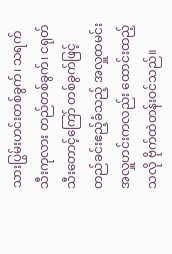သားပြွမ်းဟင်းတစ်ခွက်၊ သရက်သီးကုလား တည်တစ်ခွက်၊ ငရုတ်သီးတောင့်ကြော် တစ်ခွက်ဖြင့် တည်ခင်းဧည့်ခံသည့် အလှူထမင်း အလှူဟင်းကလည်း ထောင်းထည့်သလို ဗိုက်ထဲတန်းဝင်သည်။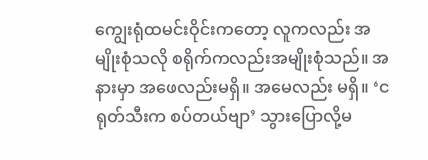ကျွေးရုံထမင်းဝိုင်းကတော့ လူကလည်း အမျိုးစုံသလို စရိုက်ကလည်းအမျိုးစုံသည်။ အနားမှာ အဖေလည်းမရှိ။ အမေလည်း မရှိ။ ‘ငရုတ်သီးက စပ်တယ်ဗျာ’ သွားပြောလို့မ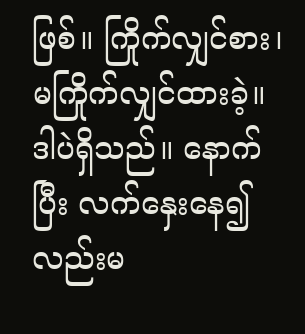ဖြစ်။ ကြိုက်လျှင်စား၊ မကြိုက်လျှင်ထားခဲ့။ ဒါပဲရှိသည်။ နောက်ပြီး လက်နှေးနေ၍လည်းမ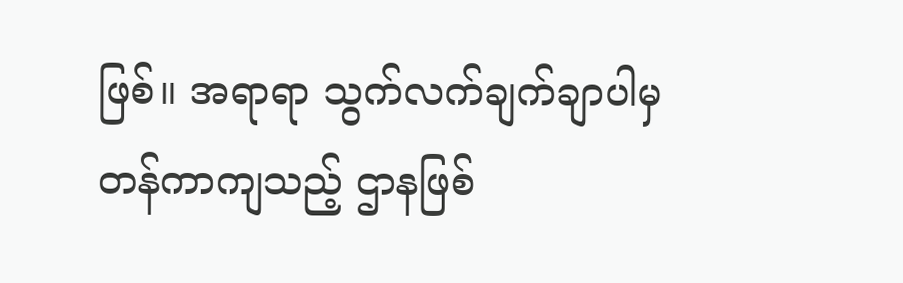ဖြစ်။ အရာရာ သွက်လက်ချက်ချာပါမှ တန်ကာကျသည့် ဌာနဖြစ်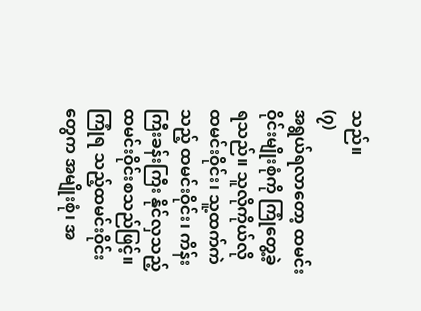သည်။
(၇)
အရွယ်ရလာတော့ ထမင်းဝိုင်းမျိုးစုံကို ကြုံတွေ့ခဲ့ရသည်။ သူလိုကိုယ်လို ထမင်းဝိုင်း၊ သူ့ထက်ကဲသည့် ထမင်းဝိုင်း၊ ကိန်းကြီးခန်းကြီး နိုင်လှသည့် ထမင်းဝိုင်းစသည်ဖြင့်။ ကြုံရ သည့်ထမင်းဝိုင်းတွေက အမျိုးစုံ၊ အ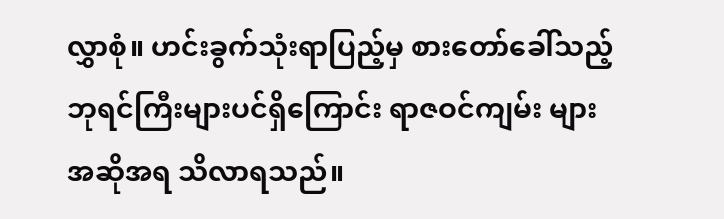လွှာစုံ။ ဟင်းခွက်သုံးရာပြည့်မှ စားတော်ခေါ်သည့် ဘုရင်ကြီးများပင်ရှိကြောင်း ရာဇဝင်ကျမ်း များအဆိုအရ သိလာရသည်။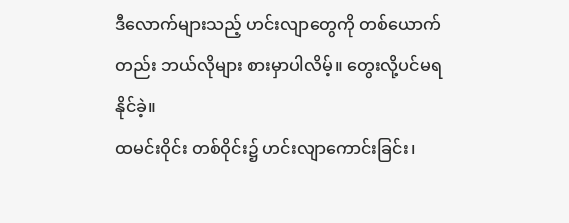ဒီလောက်များသည့် ဟင်းလျာတွေကို တစ်ယောက်တည်း ဘယ်လိုများ စားမှာပါလိမ့်။ တွေးလို့ပင်မရနိုင်ခဲ့။
ထမင်းဝိုင်း တစ်ဝိုင်း၌ ဟင်းလျာကောင်းခြင်း၊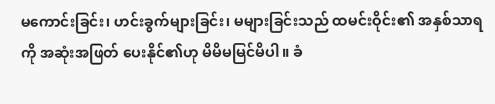မကောင်းခြင်း၊ ဟင်းခွက်များခြင်း၊ မများခြင်းသည် ထမင်းဝိုင်း၏ အနှစ်သာရကို အဆုံးအဖြတ် ပေးနိုင်၏ဟု မိမိမမြင်မိပါ။ ခံ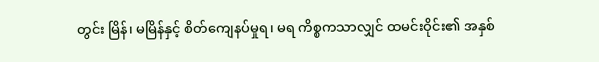တွင်း မြိန်၊ မမြိန်နှင့် စိတ်ကျေနပ်မှုရ၊ မရ ကိစ္စကသာလျှင် ထမင်းဝိုင်း၏ အနှစ်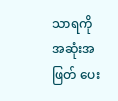သာရကို အဆုံးအဖြတ် ပေး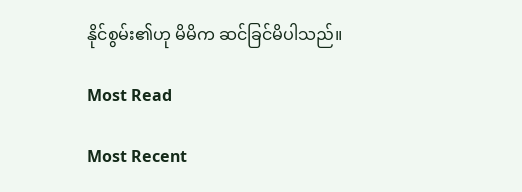နိုင်စွမ်း၏ဟု မိမိက ဆင်ခြင်မိပါသည်။

Most Read

Most Recent